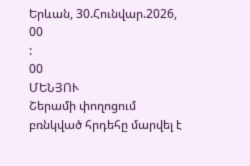Երևան, 30.Հունվար.2026,
00
:
00
ՄԵՆՅՈՒ
Շերամի փողոցում բռնկված հրդեհը մարվել է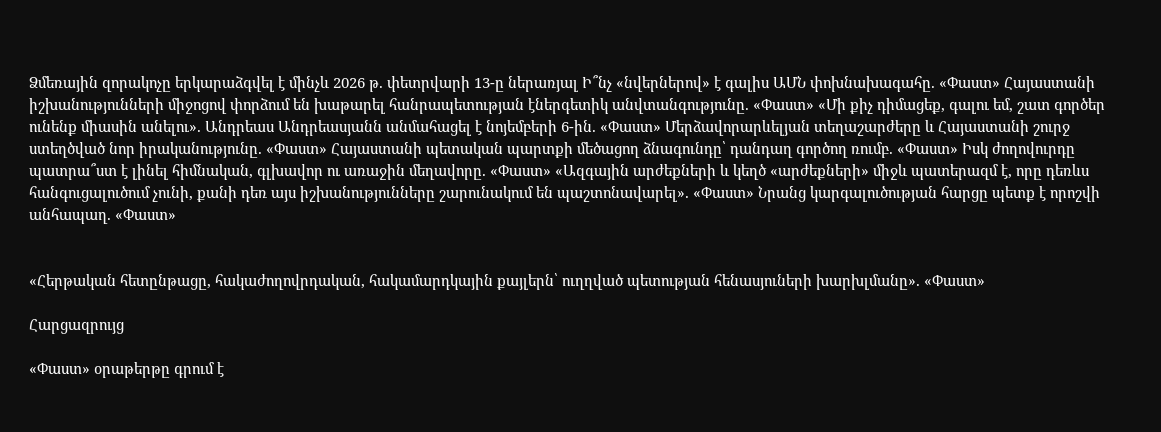Ձմեռային զորակոչը երկարաձգվել է մինչև 2026 թ. փետրվարի 13-ը ներառյալ Ի՞նչ «նվերներով» է գալիս ԱՄՆ փոխնախագահը. «Փաստ» Հայաստանի իշխանությունների միջոցով փորձում են խաթարել հանրապետության էներգետիկ անվտանգությունը. «Փաստ» «Մի քիչ դիմացեք, գալու եմ, շատ գործեր ունենք միասին անելու». Անդրեաս Անդրեասյանն անմահացել է նոյեմբերի 6-ին. «Փաստ» Մերձավորարևելյան տեղաշարժերը և Հայաստանի շուրջ ստեղծված նոր իրականությունը. «Փաստ» Հայաստանի պետական պարտքի մեծացող ձնագունդը՝ դանդաղ գործող ռումբ. «Փաստ» Իսկ ժողովուրդը պատրա՞ստ է լինել հիմնական, գլխավոր ու առաջին մեղավորը. «Փաստ» «Ազգային արժեքների և կեղծ «արժեքների» միջև պատերազմ է, որը դեռևս հանգուցալուծում չունի, քանի դեռ այս իշխանությունները շարունակում են պաշտոնավարել». «Փաստ» Նրանց կարգալուծության հարցը պետք է որոշվի անհապաղ. «Փաստ»


«Հերթական հետընթացը, հակաժողովրդական, հակամարդկային քայլերն՝ ուղղված պետության հենասյուների խարխլմանը». «Փաստ»

Հարցազրույց

«Փաստ» օրաթերթը գրում է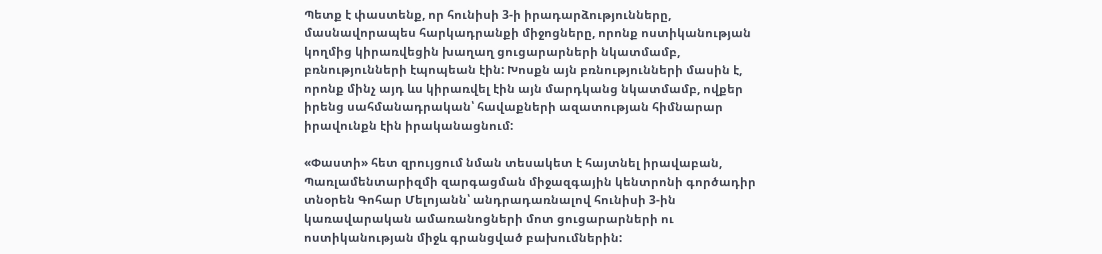Պետք է փաստենք, որ հունիսի 3-ի իրադարձությունները, մասնավորապես հարկադրանքի միջոցները, որոնք ոստիկանության կողմից կիրառվեցին խաղաղ ցուցարարների նկատմամբ, բռնությունների էպոպեան էին: Խոսքն այն բռնությունների մասին է, որոնք մինչ այդ ևս կիրառվել էին այն մարդկանց նկատմամբ, ովքեր իրենց սահմանադրական՝ հավաքների ազատության հիմնարար իրավունքն էին իրականացնում:

«Փաստի» հետ զրույցում նման տեսակետ է հայտնել իրավաբան, Պառլամենտարիզմի զարգացման միջազգային կենտրոնի գործադիր տնօրեն Գոհար Մելոյանն՝ անդրադառնալով հունիսի 3-ին կառավարական ամառանոցների մոտ ցուցարարների ու ոստիկանության միջև գրանցված բախումներին: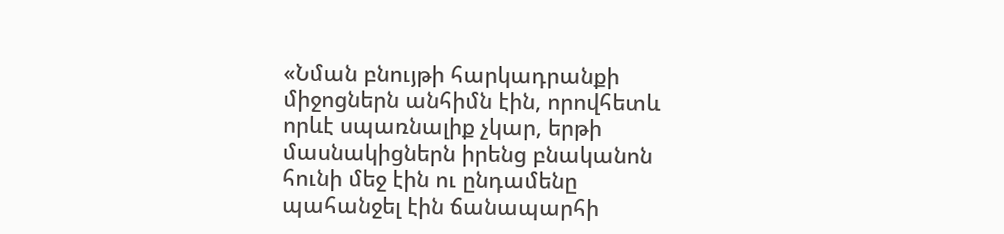«Նման բնույթի հարկադրանքի միջոցներն անհիմն էին, որովհետև որևէ սպառնալիք չկար, երթի մասնակիցներն իրենց բնականոն հունի մեջ էին ու ընդամենը պահանջել էին ճանապարհի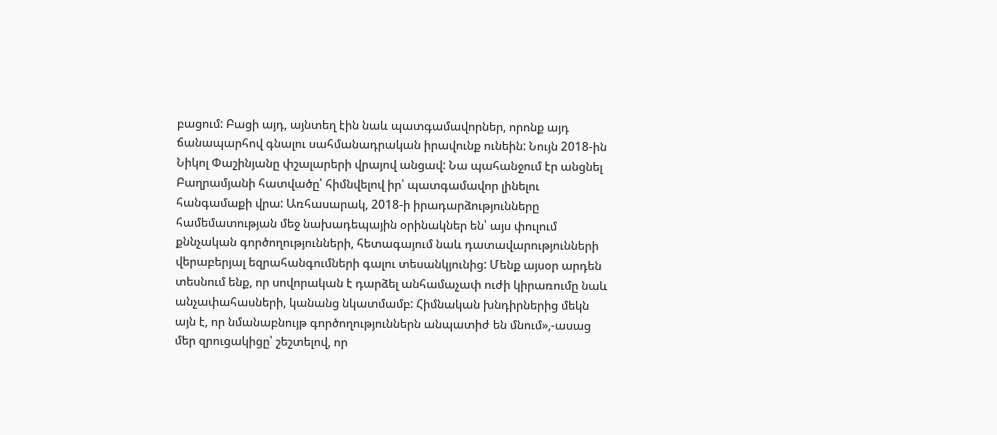բացում: Բացի այդ, այնտեղ էին նաև պատգամավորներ, որոնք այդ ճանապարհով գնալու սահմանադրական իրավունք ունեին: Նույն 2018-ին Նիկոլ Փաշինյանը փշալարերի վրայով անցավ: Նա պահանջում էր անցնել Բաղրամյանի հատվածը՝ հիմնվելով իր՝ պատգամավոր լինելու հանգամաքի վրա: Առհասարակ, 2018-ի իրադարձությունները համեմատության մեջ նախադեպային օրինակներ են՝ այս փուլում քննչական գործողությունների, հետագայում նաև դատավարությունների վերաբերյալ եզրահանգումների գալու տեսանկյունից: Մենք այսօր արդեն տեսնում ենք, որ սովորական է դարձել անհամաչափ ուժի կիրառումը նաև անչափահասների, կանանց նկատմամբ: Հիմնական խնդիրներից մեկն այն է, որ նմանաբնույթ գործողություններն անպատիժ են մնում»,-ասաց մեր զրուցակիցը՝ շեշտելով, որ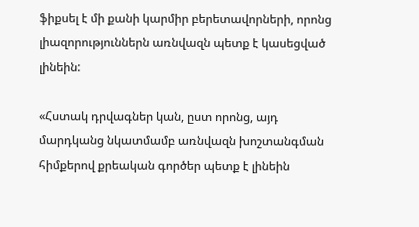ֆիքսել է մի քանի կարմիր բերետավորների, որոնց լիազորություններն առնվազն պետք է կասեցված լինեին:

«Հստակ դրվագներ կան, ըստ որոնց, այդ մարդկանց նկատմամբ առնվազն խոշտանգման հիմքերով քրեական գործեր պետք է լինեին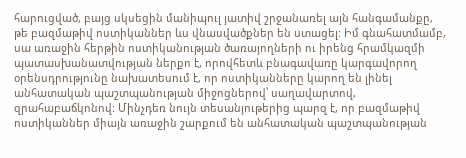հարուցված, բայց սկսեցին մանիպուլ յատիվ շրջանառել այն հանգամանքը, թե բազմաթիվ ոստիկաններ ևս վնասվածքներ են ստացել: Իմ գնահատմամբ, սա առաջին հերթին ոստիկանության ծառայողների ու իրենց հրամկազմի պատասխանատվության ներքո է, որովհետև բնագավառը կարգավորող օրենսդրությունը նախատեսում է, որ ոստիկանները կարող են լինել անհատական պաշտպանության միջոցներով՝ սաղավարտով, զրահաբաճկոնով: Մինչդեռ նույն տեսանյութերից պարզ է, որ բազմաթիվ ոստիկաններ միայն առաջին շարքում են անհատական պաշտպանության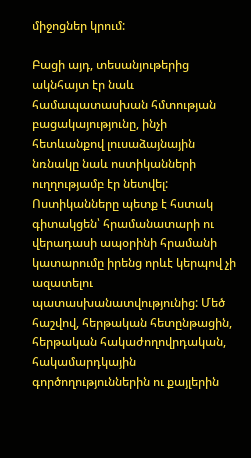միջոցներ կրում:

Բացի այդ, տեսանյութերից ակնհայտ էր նաև համապատասխան հմտության բացակայությունը, ինչի հետևանքով լուսաձայնային նռնակը նաև ոստիկանների ուղղությամբ էր նետվել: Ոստիկանները պետք է հստակ գիտակցեն՝ հրամանատարի ու վերադասի ապօրինի հրամանի կատարումը իրենց որևէ կերպով չի ազատելու պատասխանատվությունից: Մեծ հաշվով, հերթական հետընթացին, հերթական հակաժողովրդական, հակամարդկային գործողություններին ու քայլերին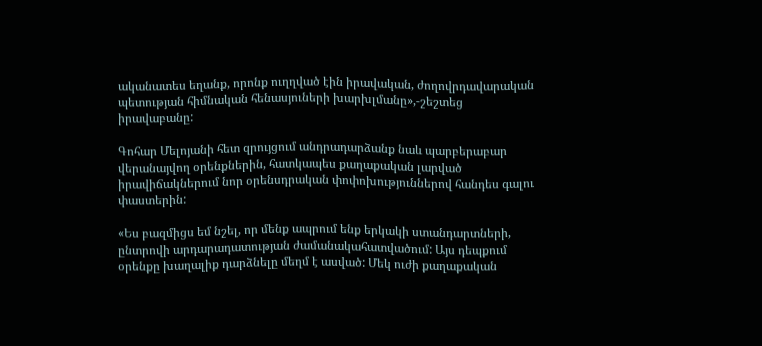ականատես եղանք, որոնք ուղղված էին իրավական, ժողովրդավարական պետության հիմնական հենասյուների խարխլմանը»,-շեշտեց իրավաբանը:

Գոհար Մելոյանի հետ զրույցում անդրադարձանք նաև պարբերաբար վերանայվող օրենքներին, հատկապես քաղաքական լարված իրավիճակներում նոր օրենսդրական փոփոխություններով հանդես գալու փաստերին:

«Ես բազմիցս եմ նշել, որ մենք ապրում ենք երկակի ստանդարտների, ընտրովի արդարադատության ժամանակահատվածում: Այս դեպքում օրենքը խաղալիք դարձնելը մեղմ է ասված: Մեկ ուժի քաղաքական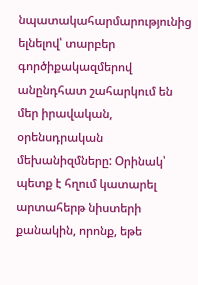նպատակահարմարությունից ելնելով՝ տարբեր գործիքակազմերով անընդհատ շահարկում են մեր իրավական, օրենսդրական մեխանիզմները: Օրինակ՝ պետք է հղում կատարել արտահերթ նիստերի քանակին, որոնք, եթե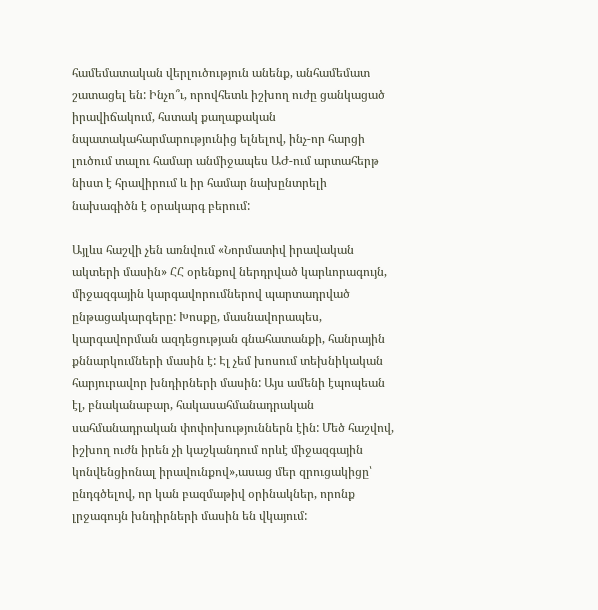համեմատական վերլուծություն անենք, անհամեմատ շատացել են: Ինչո՞ւ, որովհետև իշխող ուժը ցանկացած իրավիճակում, հստակ քաղաքական նպատակահարմարությունից ելնելով, ինչ-որ հարցի լուծում տալու համար անմիջապես ԱԺ-ում արտահերթ նիստ է հրավիրում և իր համար նախընտրելի նախագիծն է օրակարգ բերում:

Այլևս հաշվի չեն առնվում «Նորմատիվ իրավական ակտերի մասին» ՀՀ օրենքով ներդրված կարևորագույն, միջազգային կարգավորումներով պարտադրված ընթացակարգերը: Խոսքը, մասնավորապես, կարգավորման ազդեցության գնահատանքի, հանրային քննարկումների մասին է: Էլ չեմ խոսում տեխնիկական հարյուրավոր խնդիրների մասին: Այս ամենի էպոպեան էլ, բնականաբար, հակասահմանադրական սահմանադրական փոփոխություններն էին: Մեծ հաշվով, իշխող ուժն իրեն չի կաշկանդում որևէ միջազգային կոնվենցիոնալ իրավունքով»,ասաց մեր զրուցակիցը՝ ընդգծելով, որ կան բազմաթիվ օրինակներ, որոնք լրջագույն խնդիրների մասին են վկայում: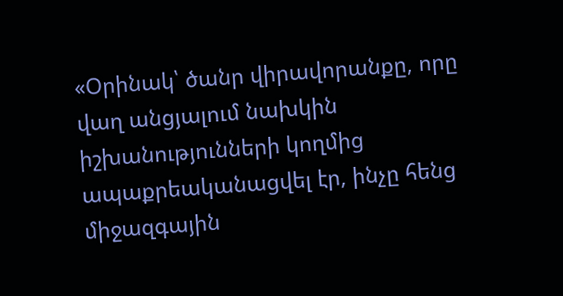«Օրինակ՝ ծանր վիրավորանքը, որը վաղ անցյալում նախկին իշխանությունների կողմից ապաքրեականացվել էր, ինչը հենց միջազգային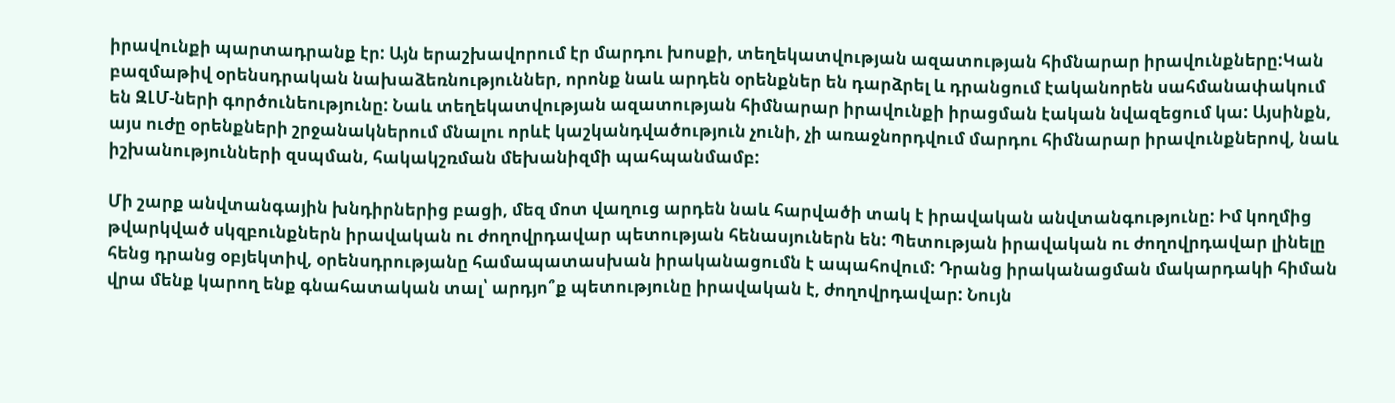իրավունքի պարտադրանք էր: Այն երաշխավորում էր մարդու խոսքի, տեղեկատվության ազատության հիմնարար իրավունքները:Կան բազմաթիվ օրենսդրական նախաձեռնություններ, որոնք նաև արդեն օրենքներ են դարձրել և դրանցում էականորեն սահմանափակում են ԶԼՄ-ների գործունեությունը: Նաև տեղեկատվության ազատության հիմնարար իրավունքի իրացման էական նվազեցում կա: Այսինքն, այս ուժը օրենքների շրջանակներում մնալու որևէ կաշկանդվածություն չունի, չի առաջնորդվում մարդու հիմնարար իրավունքներով, նաև իշխանությունների զսպման, հակակշռման մեխանիզմի պահպանմամբ:

Մի շարք անվտանգային խնդիրներից բացի, մեզ մոտ վաղուց արդեն նաև հարվածի տակ է իրավական անվտանգությունը: Իմ կողմից թվարկված սկզբունքներն իրավական ու ժողովրդավար պետության հենասյուներն են: Պետության իրավական ու ժողովրդավար լինելը հենց դրանց օբյեկտիվ, օրենսդրությանը համապատասխան իրականացումն է ապահովում: Դրանց իրականացման մակարդակի հիման վրա մենք կարող ենք գնահատական տալ՝ արդյո՞ք պետությունը իրավական է, ժողովրդավար: Նույն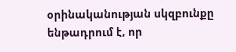օրինականության սկզբունքը ենթադրում է, որ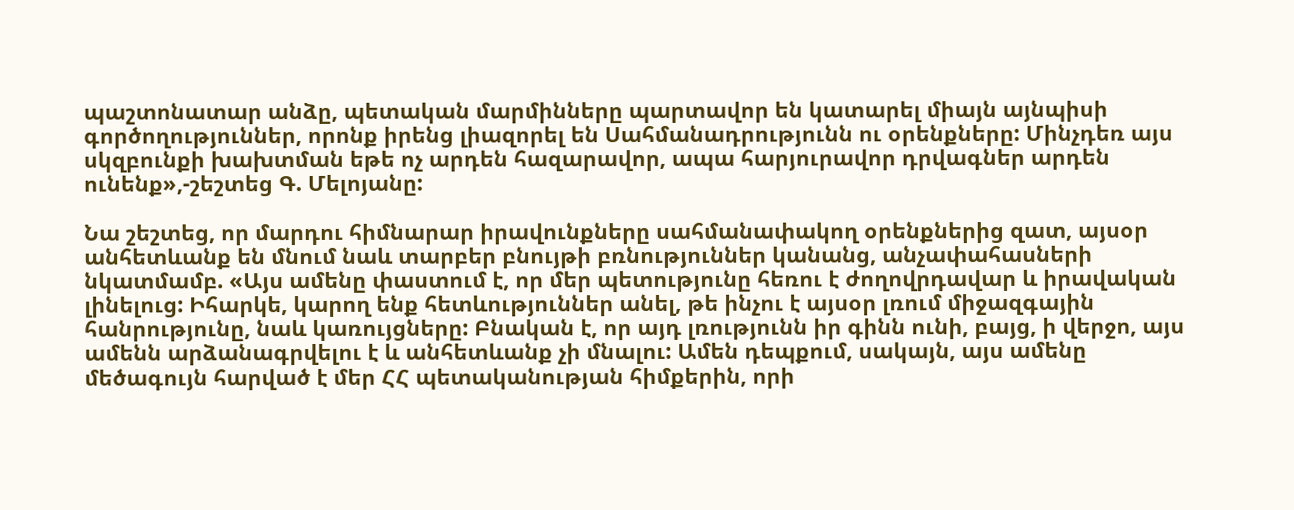պաշտոնատար անձը, պետական մարմինները պարտավոր են կատարել միայն այնպիսի գործողություններ, որոնք իրենց լիազորել են Սահմանադրությունն ու օրենքները: Մինչդեռ այս սկզբունքի խախտման եթե ոչ արդեն հազարավոր, ապա հարյուրավոր դրվագներ արդեն ունենք»,-շեշտեց Գ. Մելոյանը:

Նա շեշտեց, որ մարդու հիմնարար իրավունքները սահմանափակող օրենքներից զատ, այսօր անհետևանք են մնում նաև տարբեր բնույթի բռնություններ կանանց, անչափահասների նկատմամբ. «Այս ամենը փաստում է, որ մեր պետությունը հեռու է ժողովրդավար և իրավական լինելուց: Իհարկե, կարող ենք հետևություններ անել, թե ինչու է այսօր լռում միջազգային հանրությունը, նաև կառույցները: Բնական է, որ այդ լռությունն իր գինն ունի, բայց, ի վերջո, այս ամենն արձանագրվելու է և անհետևանք չի մնալու: Ամեն դեպքում, սակայն, այս ամենը մեծագույն հարված է մեր ՀՀ պետականության հիմքերին, որի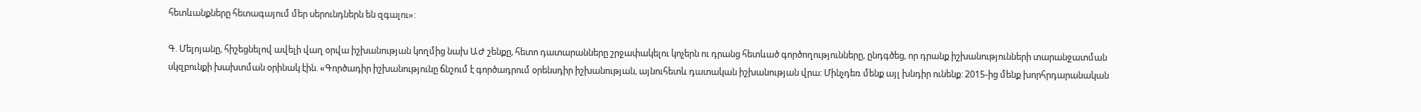հետևանքները հետագայում մեր սերունդներն են զգալու»:

Գ. Մելոյանը, հիշեցնելով ավելի վաղ օրվա իշխանության կողմից նախ ԱԺ շենքը, հետո դատարանները շրջափակելու կոչերն ու դրանց հետևած գործողությունները, ընդգծեց, որ դրանք իշխանությունների տարանջատման սկզբունքի խախտման օրինակ էին. «Գործադիր իշխանությունը ճնշում է գործադրում օրենսդիր իշխանության, այնուհետև դատական իշխանության վրա: Մինչդեռ մենք այլ խնդիր ունենք: 2015-ից մենք խորհրդարանական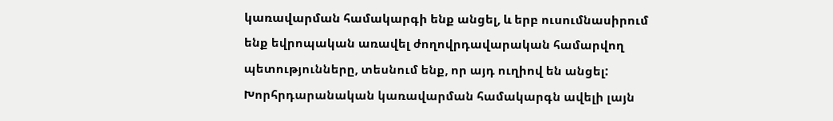կառավարման համակարգի ենք անցել, և երբ ուսումնասիրում ենք եվրոպական առավել ժողովրդավարական համարվող պետությունները, տեսնում ենք, որ այդ ուղիով են անցել: Խորհրդարանական կառավարման համակարգն ավելի լայն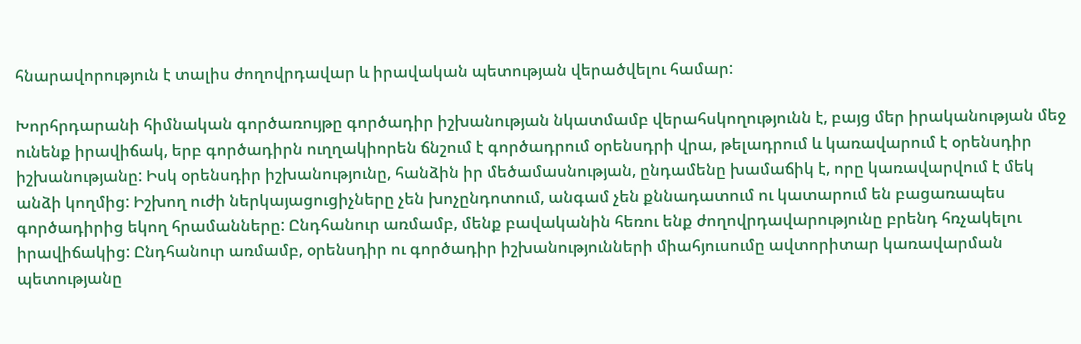հնարավորություն է տալիս ժողովրդավար և իրավական պետության վերածվելու համար:

Խորհրդարանի հիմնական գործառույթը գործադիր իշխանության նկատմամբ վերահսկողությունն է, բայց մեր իրականության մեջ ունենք իրավիճակ, երբ գործադիրն ուղղակիորեն ճնշում է գործադրում օրենսդրի վրա, թելադրում և կառավարում է օրենսդիր իշխանությանը: Իսկ օրենսդիր իշխանությունը, հանձին իր մեծամասնության, ընդամենը խամաճիկ է, որը կառավարվում է մեկ անձի կողմից: Իշխող ուժի ներկայացուցիչները չեն խոչընդոտում, անգամ չեն քննադատում ու կատարում են բացառապես գործադիրից եկող հրամանները: Ընդհանուր առմամբ, մենք բավականին հեռու ենք ժողովրդավարությունը բրենդ հռչակելու իրավիճակից: Ընդհանուր առմամբ, օրենսդիր ու գործադիր իշխանությունների միահյուսումը ավտորիտար կառավարման պետությանը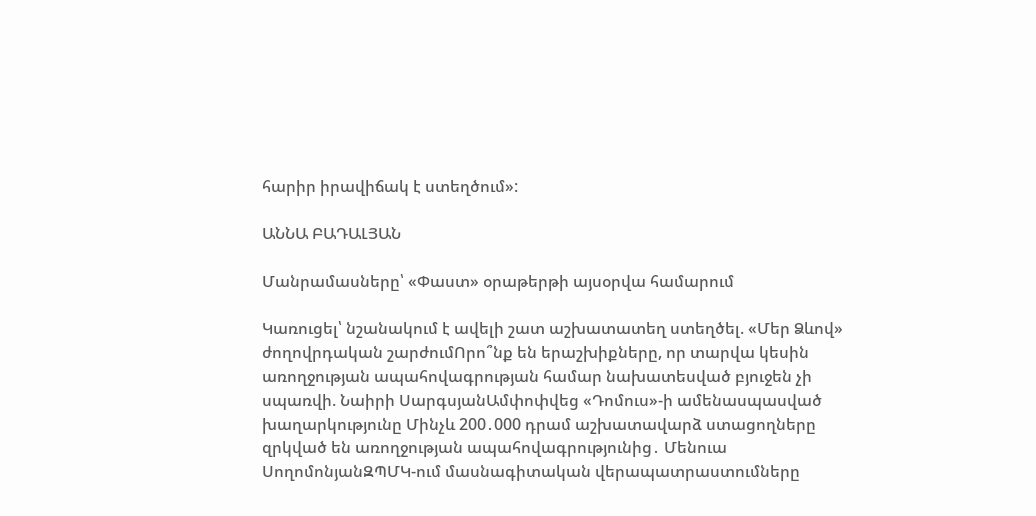հարիր իրավիճակ է ստեղծում»:

ԱՆՆԱ ԲԱԴԱԼՅԱՆ

Մանրամասները՝ «Փաստ» օրաթերթի այսօրվա համարում

Կառուցել՝ նշանակում է ավելի շատ աշխատատեղ ստեղծել. «Մեր Ձևով» ժողովրդական շարժումՈրո՞նք են երաշխիքները, որ տարվա կեսին առողջության ապահովագրության համար նախատեսված բյուջեն չի սպառվի. Նաիրի ՍարգսյանԱմփոփվեց «Դոմուս»-ի ամենասպասված խաղարկությունը Մինչև 200․000 դրամ աշխատավարձ ստացողները զրկված են առողջության ապահովագրությունից․ Մենուա ՍողոմոնյանԶՊՄԿ-ում մասնագիտական վերապատրաստումները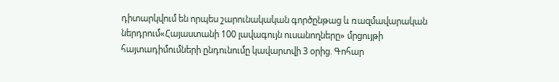դիտարկվում են որպես շարունակական գործընթաց և ռազմավարական ներդրում«Հայաստանի 100 լավագույն ուսանողները» մրցույթի հայտադիմումների ընդունումը կավարտվի 3 օրից. Գոհար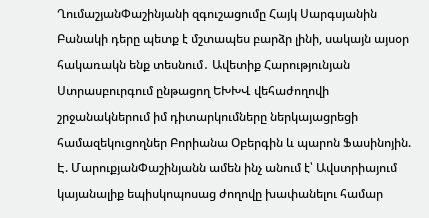ՂումաշյանՓաշինյանի զգուշացումը Հայկ Սարգսյանին Բանակի դերը պետք է մշտապես բարձր լինի, սակայն այսօր հակառակն ենք տեսնում․ Ավետիք Հարությունյան Ստրասբուրգում ընթացող ԵԽԽՎ վեհաժողովի շրջանակներում իմ դիտարկումները ներկայացրեցի համազեկուցողներ Բորիանա Օբերգին և պարոն Ֆասինոյին. Է. ՄարուքյանՓաշինյանն ամեն ինչ անում է՝ Ավստրիայում կայանալիք եպիսկոպոսաց ժողովը խափանելու համար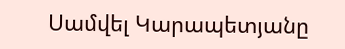Սամվել Կարապետյանը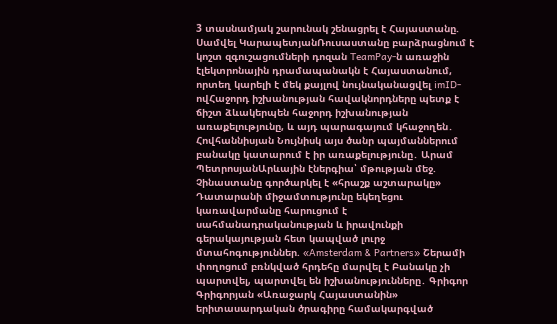3 տասնամյակ շարունակ շենացրել է Հայաստանը. Սամվել ԿարապետյանՌուսաստանը բարձրացնում է կոշտ զգուշացումների դոզան TeamPay-ն առաջին էլեկտրոնային դրամապանակն է Հայաստանում, որտեղ կարելի է մեկ քայլով նույնականացվել imID-ովՀաջորդ իշխանության հավակնորդները պետք է ճիշտ ձևակերպեն հաջորդ իշխանության առաքելությունը, և այդ պարագայում կհաջողեն․ Հովհաննիսյան Նույնիսկ այս ծանր պայմաններում բանակը կատարում է իր առաքելությունը․ Արամ ՊետրոսյանԱրևային էներգիա՝ մթության մեջ. Չինաստանը գործարկել է «հրաշք աշտարակը» Դատարանի միջամտությունը եկեղեցու կառավարմանը հարուցում է սահմանադրականության և իրավունքի գերակայության հետ կապված լուրջ մտահոգություններ. «Amsterdam & Partners» Շերամի փողոցում բռնկված հրդեհը մարվել է Բանակը չի պարտվել, պարտվել են իշխանությունները․ Գրիգոր Գրիգորյան «Առաջարկ Հայաստանին» երիտասարդական ծրագիրը համակարգված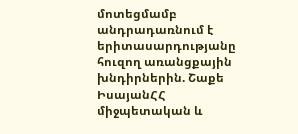մոտեցմամբ անդրադառնում է երիտասարդությանը հուզող առանցքային խնդիրներին. Շաքե ԻսայանՀՀ միջպետական և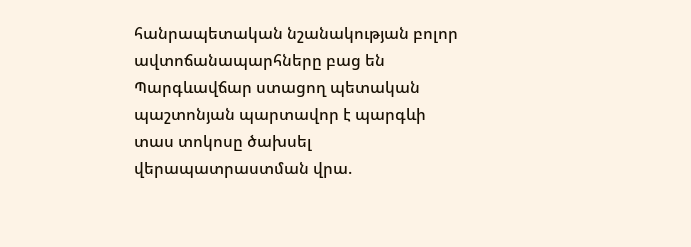հանրապետական նշանակության բոլոր ավտոճանապարհները բաց են Պարգևավճար ստացող պետական պաշտոնյան պարտավոր է պարգևի տաս տոկոսը ծախսել վերապատրաստման վրա.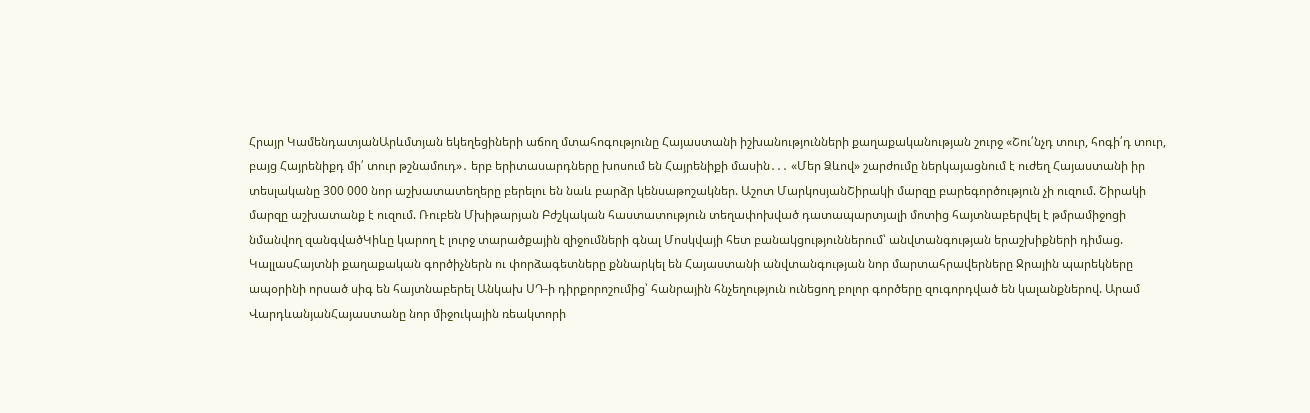Հրայր ԿամենդատյանԱրևմտյան եկեղեցիների աճող մտահոգությունը Հայաստանի իշխանությունների քաղաքականության շուրջ «Շու՛նչդ տուր, հոգի՛դ տուր, բայց Հայրենիքդ մի՛ տուր թշնամուդ»․ երբ երիտասարդները խոսում են Հայրենիքի մասին․․․ «Մեր Ձևով» շարժումը ներկայացնում է ուժեղ Հայաստանի իր տեսլականը 300 000 նոր աշխատատեղերը բերելու են նաև բարձր կենսաթոշակներ. Աշոտ ՄարկոսյանՇիրակի մարզը բարեգործություն չի ուզում. Շիրակի մարզը աշխատանք է ուզում. Ռուբեն Մխիթարյան Բժշկական հաստատություն տեղափոխված դատապարտյալի մոտից հայտնաբերվել է թմրամիջոցի նմանվող զանգվածԿիևը կարող է լուրջ տարածքային զիջումների գնալ Մոսկվայի հետ բանակցություններում՝ անվտանգության երաշխիքների դիմաց. ԿալլասՀայտնի քաղաքական գործիչներն ու փորձագետները քննարկել են Հայաստանի անվտանգության նոր մարտահրավերները Ջրային պարեկները ապօրինի որսած սիգ են հայտնաբերել Անկախ ՍԴ-ի դիրքորոշումից՝ հանրային հնչեղություն ունեցող բոլոր գործերը զուգորդված են կալանքներով. Արամ ՎարդևանյանՀայաստանը նոր միջուկային ռեակտորի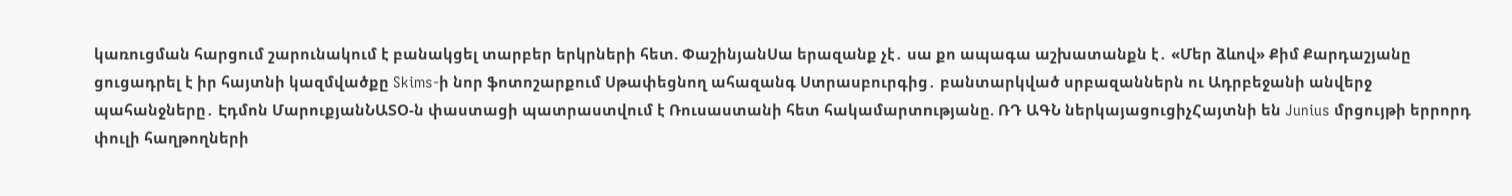կառուցման հարցում շարունակում է բանակցել տարբեր երկրների հետ. ՓաշինյանՍա երազանք չէ․ սա քո ապագա աշխատանքն է․ «Մեր ձևով» Քիմ Քարդաշյանը ցուցադրել է իր հայտնի կազմվածքը Skims-ի նոր ֆոտոշարքում Սթափեցնող ահազանգ Ստրասբուրգից․ բանտարկված սրբազաններն ու Ադրբեջանի անվերջ պահանջները․ Էդմոն ՄարուքյանՆԱՏՕ-ն փաստացի պատրաստվում է Ռուսաստանի հետ հակամարտnւթյանը. ՌԴ ԱԳՆ ներկայացուցիչՀայտնի են Junius մրցույթի երրորդ փուլի հաղթողների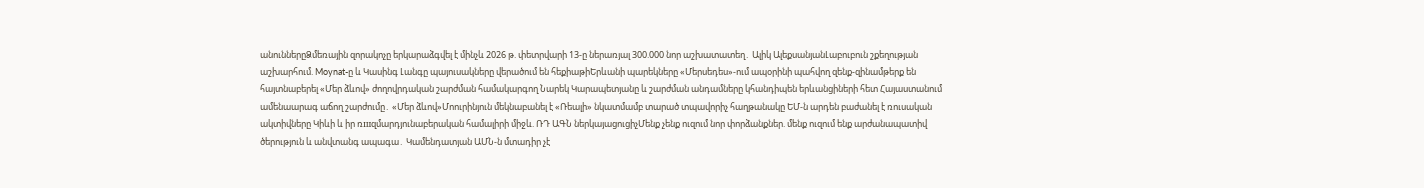անուններըՁմեռային զորակոչը երկարաձգվել է մինչև 2026 թ. փետրվարի 13-ը ներառյալ 300.000 նոր աշխատատեղ․ Ալիկ ԱլեքսանյանԼաբուբուն շքեղության աշխարհում. Moynat-ը և Կասինգ Լանգը պայուսակները վերածում են հեքիաթիԵրևանի պարեկները «Մերսեդես»-ում ապօրինի պահվող զենք-զինամթերք են հայտնաբերել «Մեր ձևով» ժողովրդական շարժման համակարգող Նարեկ Կարապետյանը և շարժման անդամները կհանդիպեն երևանցիների հետ Հայաստանում ամենաարագ աճող շարժումը․ «Մեր ձևով»Մոուրինյուն մեկնաբանել է «Ռեալի» նկատմամբ տարած տպավորիչ հաղթանակը ԵՄ-ն արդեն բաժանել է ռուսական ակտիվները Կիևի և իր ռшզմարդյունաբերական համալիրի միջև. ՌԴ ԱԳՆ ներկայացուցիչՄենք չենք ուզում նոր փորձանքներ. մենք ուզում ենք արժանապատիվ ծերություն և անվտանգ ապագա․ Կամենդատյան ԱՄՆ-ն մտադիր չէ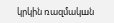կրկին ռազմակшն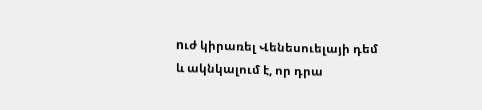nւժ կիրառել Վենեսուելայի դեմ և ակնկալում է, որ դրա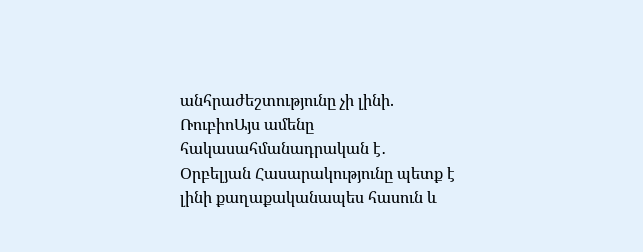անհրաժեշտությունը չի լինի. ՌուբիոԱյս ամենը հակասահմանադրական է․ Օրբելյան Հասարակությունը պետք է լինի քաղաքականապես հասուն և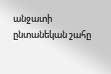անջատի ընտանեկան շահը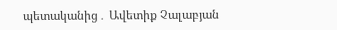պետականից․ Ավետիք Չալաբյան